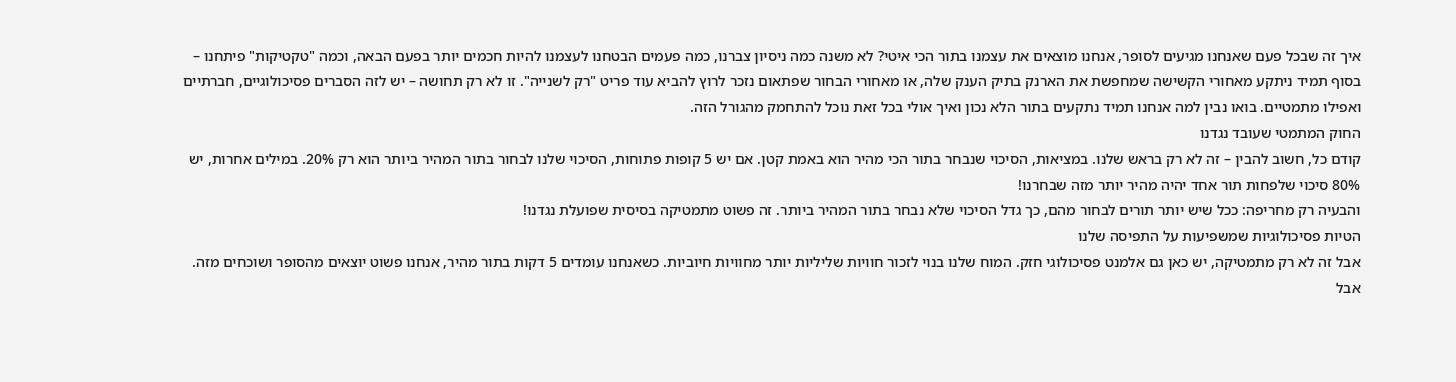איך זה שבכל פעם שאנחנו מגיעים לסופר, אנחנו מוצאים את עצמנו בתור הכי איטי? לא משנה כמה ניסיון צברנו, כמה פעמים הבטחנו לעצמנו להיות חכמים יותר בפעם הבאה, וכמה "טקטיקות" פיתחנו – בסוף תמיד ניתקע מאחורי הקשישה שמחפשת את הארנק בתיק הענק שלה, או מאחורי הבחור שפתאום נזכר לרוץ להביא עוד פריט "רק לשנייה". זו לא רק תחושה – יש לזה הסברים פסיכולוגיים, חברתיים ואפילו מתמטיים. בואו נבין למה אנחנו תמיד נתקעים בתור הלא נכון ואיך אולי בכל זאת נוכל להתחמק מהגורל הזה.
החוק המתמטי שעובד נגדנו
קודם כל, חשוב להבין – זה לא רק בראש שלנו. במציאות, הסיכוי שנבחר בתור הכי מהיר הוא באמת קטן. אם יש 5 קופות פתוחות, הסיכוי שלנו לבחור בתור המהיר ביותר הוא רק 20%. במילים אחרות, יש 80% סיכוי שלפחות תור אחד יהיה מהיר יותר מזה שבחרנו!
והבעיה רק מחריפה: ככל שיש יותר תורים לבחור מהם, כך גדל הסיכוי שלא נבחר בתור המהיר ביותר. זה פשוט מתמטיקה בסיסית שפועלת נגדנו!
הטיות פסיכולוגיות שמשפיעות על התפיסה שלנו
אבל זה לא רק מתמטיקה, יש כאן גם אלמנט פסיכולוגי חזק. המוח שלנו בנוי לזכור חוויות שליליות יותר מחוויות חיוביות. כשאנחנו עומדים 5 דקות בתור מהיר, אנחנו פשוט יוצאים מהסופר ושוכחים מזה. אבל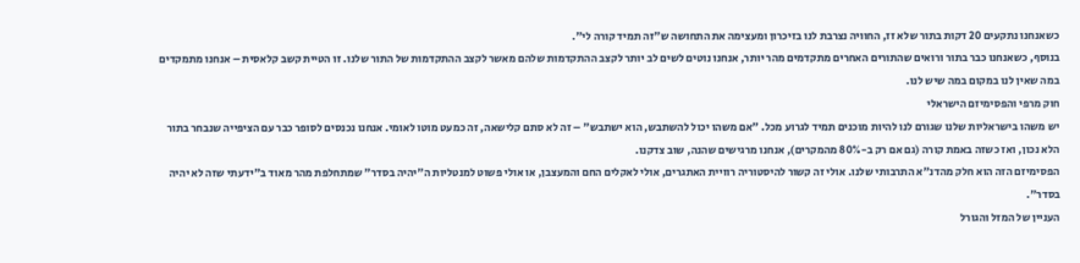כשאנחנו נתקעים 20 דקות בתור שלא זז, החוויה נצרבת לנו בזיכרון ומעצימה את התחושה ש"זה תמיד קורה לי".
בנוסף, כשאנחנו כבר בתור ורואים שהתורים האחרים מתקדמים מהר יותר, אנחנו נוטים לשים לב יותר לקצב ההתקדמות שלהם מאשר לקצב ההתקדמות של התור שלנו. זו הטיית קשב קלאסית – אנחנו מתמקדים במה שאין לנו במקום במה שיש לנו.
חוק מרפי והפסימיזם הישראלי
יש משהו בישראליות שלנו שגורם לנו להיות מוכנים תמיד לגרוע מכל. "אם משהו יכול להשתבש, הוא ישתבש" – זה לא סתם קלישאה, זה כמעט מוטו לאומי. אנחנו נכנסים לסופר כבר עם הציפייה שנבחר בתור הלא נכון, ואז כשזה באמת קורה (גם אם רק ב-80% מהמקרים), אנחנו מרגישים שהנה, שוב צדקנו.
הפסימיזם הזה הוא חלק מהדנ"א התרבותי שלנו. אולי זה קשור להיסטוריה רוויית האתגרים, אולי לאקלים החם והמעצבן, או אולי פשוט למנטליות ה"יהיה בסדר" שמתחלפת מהר מאוד ב"ידעתי שזה לא יהיה בסדר".
העניין של המזל והגורל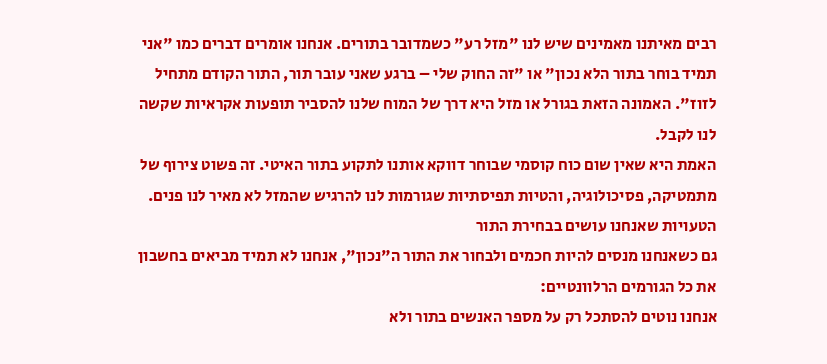רבים מאיתנו מאמינים שיש לנו "מזל רע" כשמדובר בתורים. אנחנו אומרים דברים כמו "אני תמיד בוחר בתור הלא נכון" או "זה החוק שלי – ברגע שאני עובר תור, התור הקודם מתחיל לזוז". האמונה הזאת בגורל או מזל היא דרך של המוח שלנו להסביר תופעות אקראיות שקשה לנו לקבל.
האמת היא שאין שום כוח קוסמי שבוחר דווקא אותנו לתקוע בתור האיטי. זה פשוט צירוף של מתמטיקה, פסיכולוגיה, והטיות תפיסתיות שגורמות לנו להרגיש שהמזל לא מאיר לנו פנים.
הטעויות שאנחנו עושים בבחירת התור
גם כשאנחנו מנסים להיות חכמים ולבחור את התור ה"נכון", אנחנו לא תמיד מביאים בחשבון את כל הגורמים הרלוונטיים:
אנחנו נוטים להסתכל רק על מספר האנשים בתור ולא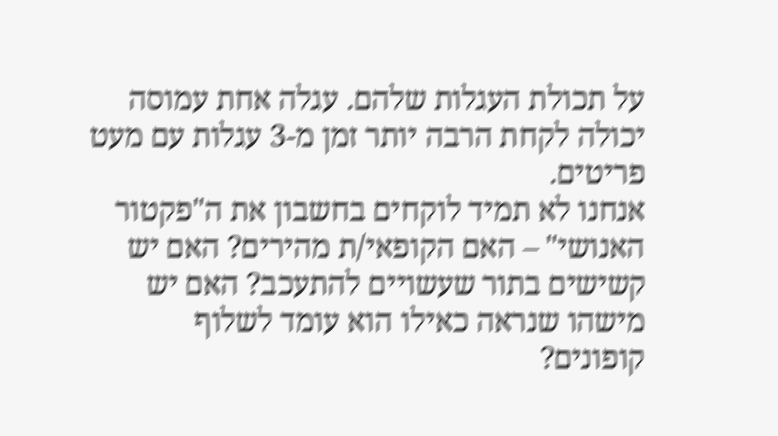על תכולת העגלות שלהם. עגלה אחת עמוסה יכולה לקחת הרבה יותר זמן מ-3 עגלות עם מעט פריטים.
אנחנו לא תמיד לוקחים בחשבון את ה"פקטור האנושי" – האם הקופאי/ת מהירים? האם יש קשישים בתור שעשויים להתעכב? האם יש מישהו שנראה כאילו הוא עומד לשלוף קופונים?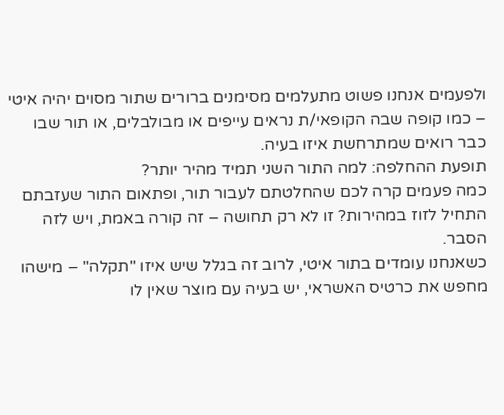ולפעמים אנחנו פשוט מתעלמים מסימנים ברורים שתור מסוים יהיה איטי – כמו קופה שבה הקופאי/ת נראים עייפים או מבולבלים, או תור שבו כבר רואים שמתרחשת איזו בעיה.
תופעת ההחלפה: למה התור השני תמיד מהיר יותר?
כמה פעמים קרה לכם שהחלטתם לעבור תור, ופתאום התור שעזבתם התחיל לזוז במהירות? זו לא רק תחושה – זה קורה באמת, ויש לזה הסבר.
כשאנחנו עומדים בתור איטי, לרוב זה בגלל שיש איזו "תקלה" – מישהו מחפש את כרטיס האשראי, יש בעיה עם מוצר שאין לו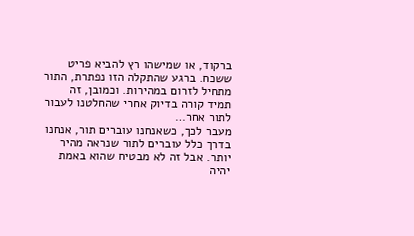ברקוד, או שמישהו רץ להביא פריט ששכח. ברגע שהתקלה הזו נפתרת, התור מתחיל לזרום במהירות. וכמובן, זה תמיד קורה בדיוק אחרי שהחלטנו לעבור לתור אחר…
מעבר לכך, כשאנחנו עוברים תור, אנחנו בדרך כלל עוברים לתור שנראה מהיר יותר. אבל זה לא מבטיח שהוא באמת יהיה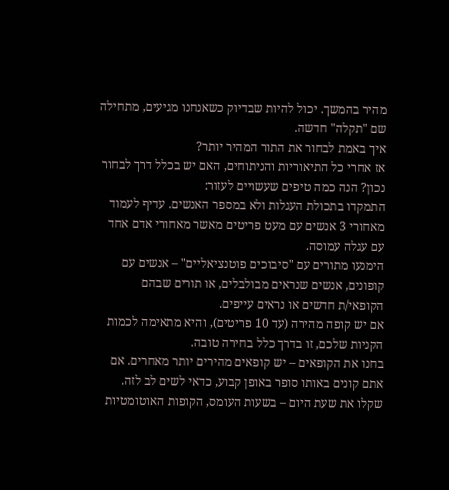מהיר בהמשך. יכול להיות שבדיוק כשאנחנו מגיעים, מתחילה שם "תקלה" חדשה.
איך באמת לבחור את התור המהיר יותר?
אז אחרי כל התיאוריות והניתוחים, האם יש בכלל דרך לבחור נכון? הנה כמה טיפים שעשויים לעזור:
התמקדו בתכולת העגלות ולא במספר האנשים. עדיף לעמוד מאחורי 3 אנשים עם מעט פריטים מאשר מאחורי אדם אחד עם עגלה עמוסה.
הימנעו מתורים עם "סיבוכים פוטנציאליים" – אנשים עם קופונים, אנשים שנראים מבולבלים, או תורים שבהם הקופאי/ת חדשים או נראים עייפים.
אם יש קופה מהירה (עד 10 פריטים), והיא מתאימה לכמות הקניות שלכם, זו בדרך כלל בחירה טובה.
בחנו את הקופאים – יש קופאים מהירים יותר מאחרים. אם אתם קונים באותו סופר באופן קבוע, כדאי לשים לב לזה.
שקלו את שעת היום – בשעות העומס, הקופות האוטומטיות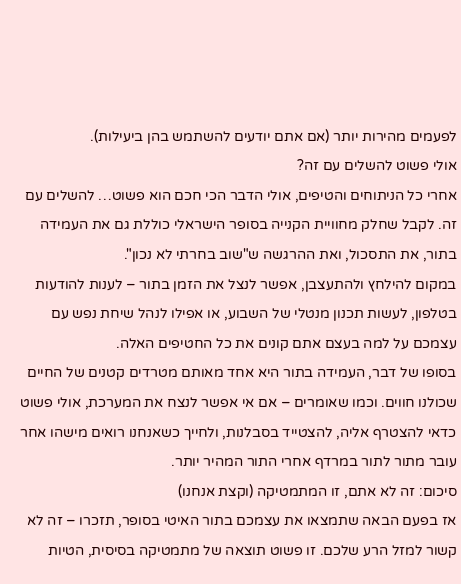לפעמים מהירות יותר (אם אתם יודעים להשתמש בהן ביעילות).
אולי פשוט להשלים עם זה?
אחרי כל הניתוחים והטיפים, אולי הדבר הכי חכם הוא פשוט… להשלים עם זה. לקבל שחלק מחוויית הקנייה בסופר הישראלי כוללת גם את העמידה בתור, את התסכול, ואת ההרגשה ש"שוב בחרתי לא נכון".
במקום להילחץ ולהתעצבן, אפשר לנצל את הזמן בתור – לענות להודעות בטלפון, לעשות תכנון מנטלי של השבוע, או אפילו לנהל שיחת נפש עם עצמכם על למה בעצם אתם קונים את כל החטיפים האלה.
בסופו של דבר, העמידה בתור היא אחד מאותם מטרדים קטנים של החיים שכולנו חווים. וכמו שאומרים – אם אי אפשר לנצח את המערכת, אולי פשוט כדאי להצטרף אליה, להצטייד בסבלנות, ולחייך כשאנחנו רואים מישהו אחר עובר מתור לתור במרדף אחרי התור המהיר יותר.
סיכום: זה לא אתם, זו המתמטיקה (וקצת אנחנו)
אז בפעם הבאה שתמצאו את עצמכם בתור האיטי בסופר, תזכרו – זה לא קשור למזל הרע שלכם. זו פשוט תוצאה של מתמטיקה בסיסית, הטיות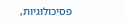פסיכולוגיות,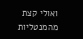ואולי קצת מהמנטליות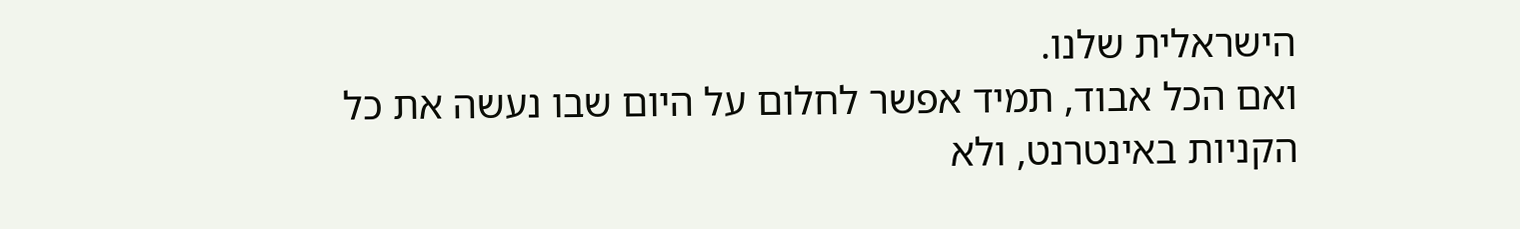הישראלית שלנו.
ואם הכל אבוד, תמיד אפשר לחלום על היום שבו נעשה את כל הקניות באינטרנט, ולא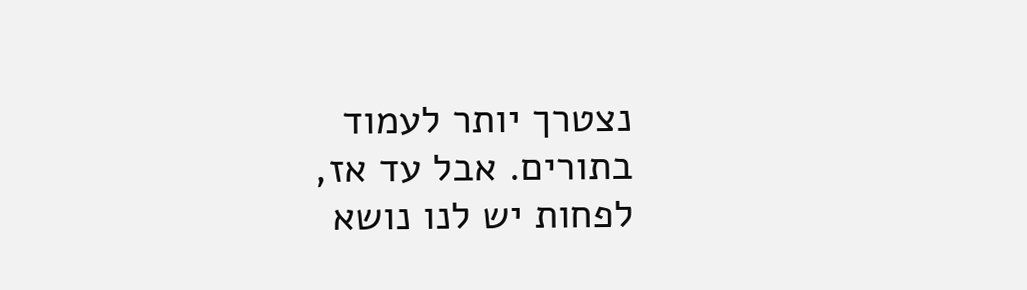נצטרך יותר לעמוד בתורים. אבל עד אז, לפחות יש לנו נושא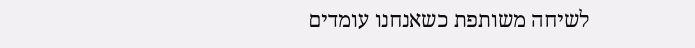לשיחה משותפת כשאנחנו עומדים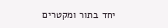יחד בתור ומקטרים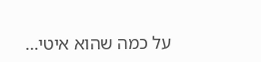על כמה שהוא איטי…